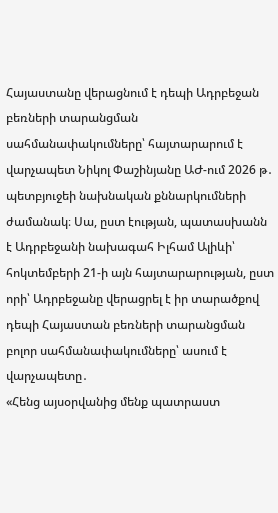Հայաստանը վերացնում է դեպի Ադրբեջան բեռների տարանցման սահմանափակումները՝ հայտարարում է վարչապետ Նիկոլ Փաշինյանը ԱԺ-ում 2026 թ․ պետբյուջեի նախնական քննարկումների ժամանակ։ Սա, ըստ էության, պատասխանն է Ադրբեջանի նախագահ Իլհամ Ալիևի՝ հոկտեմբերի 21-ի այն հայտարարության, ըստ որի՝ Ադրբեջանը վերացրել է իր տարածքով դեպի Հայաստան բեռների տարանցման բոլոր սահմանափակումները՝ ասում է վարչապետը․
«Հենց այսօրվանից մենք պատրաստ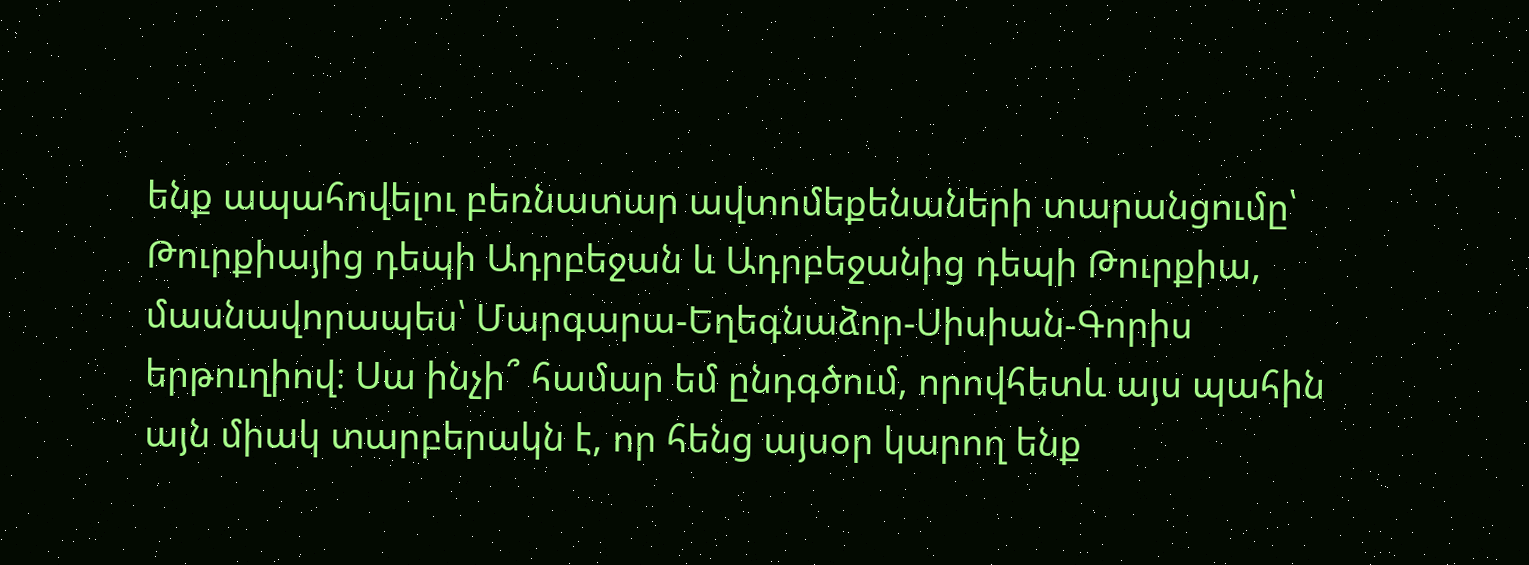ենք ապահովելու բեռնատար ավտոմեքենաների տարանցումը՝ Թուրքիայից դեպի Ադրբեջան և Ադրբեջանից դեպի Թուրքիա, մասնավորապես՝ Մարգարա-Եղեգնաձոր-Սիսիան-Գորիս երթուղիով։ Սա ինչի՞ համար եմ ընդգծում, որովհետև այս պահին այն միակ տարբերակն է, որ հենց այսօր կարող ենք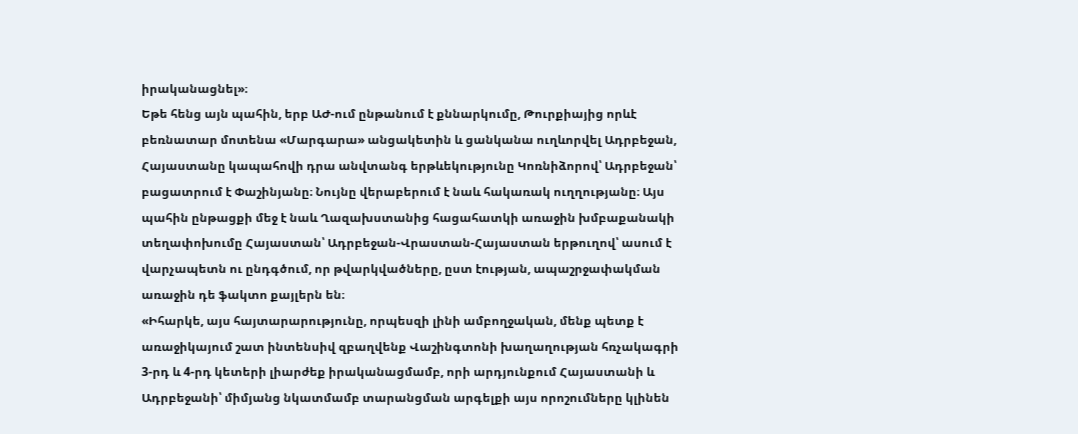իրականացնել»։
Եթե հենց այն պահին, երբ ԱԺ-ում ընթանում է քննարկումը, Թուրքիայից որևէ բեռնատար մոտենա «Մարգարա» անցակետին և ցանկանա ուղևորվել Ադրբեջան, Հայաստանը կապահովի դրա անվտանգ երթևեկությունը Կոռնիձորով՝ Ադրբեջան՝ բացատրում է Փաշինյանը։ Նույնը վերաբերում է նաև հակառակ ուղղությանը։ Այս պահին ընթացքի մեջ է նաև Ղազախստանից հացահատկի առաջին խմբաքանակի տեղափոխումը Հայաստան՝ Ադրբեջան-Վրաստան-Հայաստան երթուղով՝ ասում է վարչապետն ու ընդգծում, որ թվարկվածները, ըստ էության, ապաշրջափակման առաջին դե ֆակտո քայլերն են։
«Իհարկե, այս հայտարարությունը, որպեսզի լինի ամբողջական, մենք պետք է առաջիկայում շատ ինտենսիվ զբաղվենք Վաշինգտոնի խաղաղության հռչակագրի 3-րդ և 4-րդ կետերի լիարժեք իրականացմամբ, որի արդյունքում Հայաստանի և Ադրբեջանի՝ միմյանց նկատմամբ տարանցման արգելքի այս որոշումները կլինեն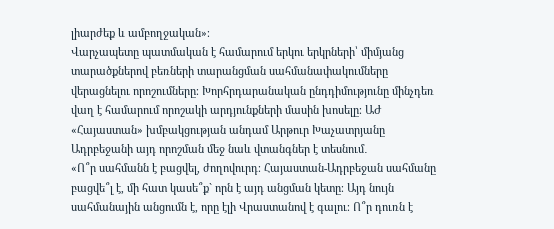լիարժեք և ամբողջական»։
Վարչապետը պատմական է համարում երկու երկրների՝ միմյանց տարածքներով բեռների տարանցման սահմանափակումները վերացնելու որոշումները։ Խորհրդարանական ընդդիմությունը մինչդեռ վաղ է համարում որոշակի արդյունքների մասին խոսելը։ ԱԺ «Հայաստան» խմբակցության անդամ Արթուր Խաչատրյանը Ադրբեջանի այդ որոշման մեջ նաև վտանգներ է տեսնում․
«Ո՞ր սահմանն է բացվել, ժողովուրդ։ Հայաստան-Ադրբեջան սահմանը բացվե՞լ է, մի հատ կասե՞ք` որն է այդ անցման կետը։ Այդ նույն սահմանային անցումն է, որը էլի Վրաստանով է գալու։ Ո՞ր դուռն է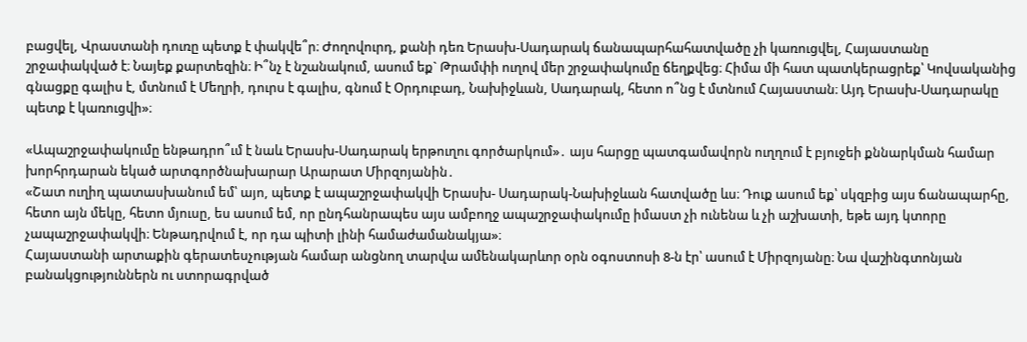բացվել, Վրաստանի դուռը պետք է փակվե՞ր։ Ժողովուրդ, քանի դեռ Երասխ-Սադարակ ճանապարհահատվածը չի կառուցվել, Հայաստանը շրջափակված է։ Նայեք քարտեզին։ Ի՞նչ է նշանակում, ասում եք` Թրամփի ուղով մեր շրջափակումը ճեղքվեց։ Հիմա մի հատ պատկերացրեք՝ Կովսականից գնացքը գալիս է, մտնում է Մեղրի, դուրս է գալիս, գնում է Օրդուբադ, Նախիջևան, Սադարակ, հետո ո՞նց է մտնում Հայաստան։ Այդ Երասխ-Սադարակը պետք է կառուցվի»։

«Ապաշրջափակումը ենթադրո՞ւմ է նաև Երասխ-Սադարակ երթուղու գործարկում»․ այս հարցը պատգամավորն ուղղում է բյուջեի քննարկման համար խորհրդարան եկած արտգործնախարար Արարատ Միրզոյանին․
«Շատ ուղիղ պատասխանում եմ՝ այո, պետք է ապաշրջափակվի Երասխ- Սադարակ-Նախիջևան հատվածը ևս։ Դուք ասում եք՝ սկզբից այս ճանապարհը, հետո այն մեկը, հետո մյուսը, ես ասում եմ, որ ընդհանրապես այս ամբողջ ապաշրջափակումը իմաստ չի ունենա և չի աշխատի, եթե այդ կտորը չապաշրջափակվի։ Ենթադրվում է, որ դա պիտի լինի համաժամանակյա»։
Հայաստանի արտաքին գերատեսչության համար անցնող տարվա ամենակարևոր օրն օգոստոսի 8-ն էր՝ ասում է Միրզոյանը։ Նա վաշինգտոնյան բանակցություններն ու ստորագրված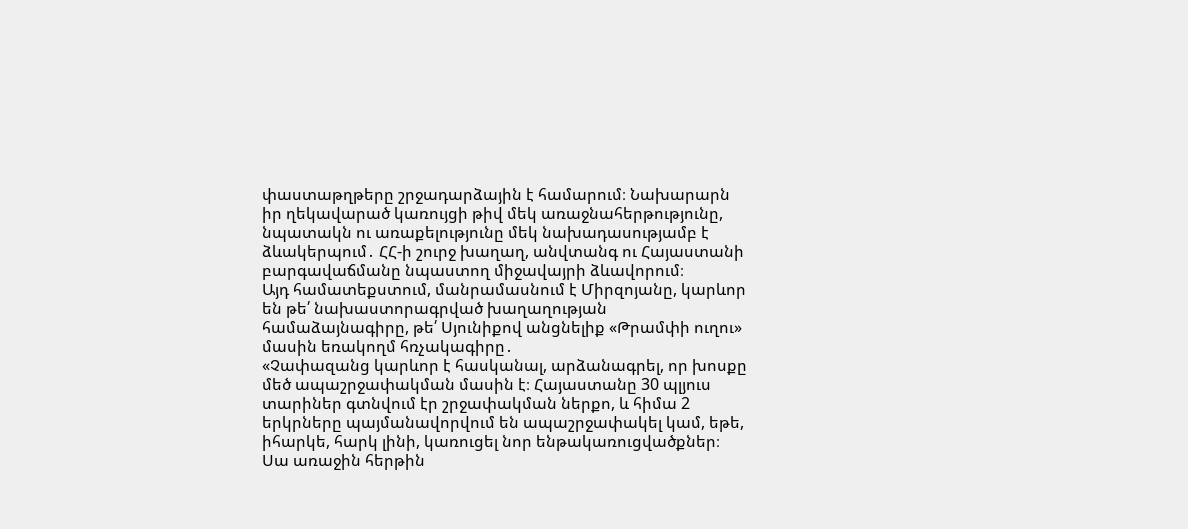փաստաթղթերը շրջադարձային է համարում։ Նախարարն իր ղեկավարած կառույցի թիվ մեկ առաջնահերթությունը, նպատակն ու առաքելությունը մեկ նախադասությամբ է ձևակերպում․ ՀՀ-ի շուրջ խաղաղ, անվտանգ ու Հայաստանի բարգավաճմանը նպաստող միջավայրի ձևավորում։
Այդ համատեքստում, մանրամասնում է Միրզոյանը, կարևոր են թե՛ նախաստորագրված խաղաղության համաձայնագիրը, թե՛ Սյունիքով անցնելիք «Թրամփի ուղու» մասին եռակողմ հռչակագիրը․
«Չափազանց կարևոր է հասկանալ, արձանագրել, որ խոսքը մեծ ապաշրջափակման մասին է։ Հայաստանը 30 պլյուս տարիներ գտնվում էր շրջափակման ներքո, և հիմա 2 երկրները պայմանավորվում են ապաշրջափակել կամ, եթե, իհարկե, հարկ լինի, կառուցել նոր ենթակառուցվածքներ։ Սա առաջին հերթին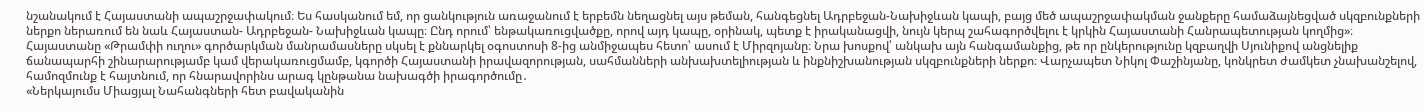նշանակում է Հայաստանի ապաշրջափակում։ Ես հասկանում եմ, որ ցանկություն առաջանում է երբեմն նեղացնել այս թեման, հանգեցնել Ադրբեջան-Նախիջևան կապի, բայց մեծ ապաշրջափակման ջանքերը համաձայնեցված սկզբունքների ներքո ներառում են նաև Հայաստան- Ադրբեջան- Նախիջևան կապը։ Ընդ որում՝ ենթակառուցվածքը, որով այդ կապը, օրինակ, պետք է իրականացվի, նույն կերպ շահագործվելու է կրկին Հայաստանի Հանրապետության կողմից»։
Հայաստանը «Թրամփի ուղու» գործարկման մանրամասները սկսել է քննարկել օգոստոսի 8-ից անմիջապես հետո՝ ասում է Միրզոյանը։ Նրա խոսքով՝ անկախ այն հանգամանքից, թե որ ընկերությունը կզբաղվի Սյունիքով անցնելիք ճանապարհի շինարարությամբ կամ վերակառուցմամբ, կգործի Հայաստանի իրավազորության, սահմանների անխախտելիության և ինքնիշխանության սկզբունքների ներքո։ Վարչապետ Նիկոլ Փաշինյանը, կոնկրետ ժամկետ չնախանշելով, համոզմունք է հայտնում, որ հնարավորինս արագ կընթանա նախագծի իրագործումը․
«Ներկայումս Միացյալ Նահանգների հետ բավականին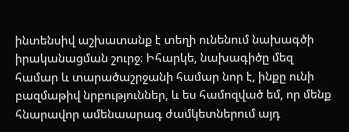ինտենսիվ աշխատանք է տեղի ունենում նախագծի իրականացման շուրջ։ Իհարկե, նախագիծը մեզ համար և տարածաշրջանի համար նոր է, ինքը ունի բազմաթիվ նրբություններ, և ես համոզված եմ, որ մենք հնարավոր ամենաարագ ժամկետներում այդ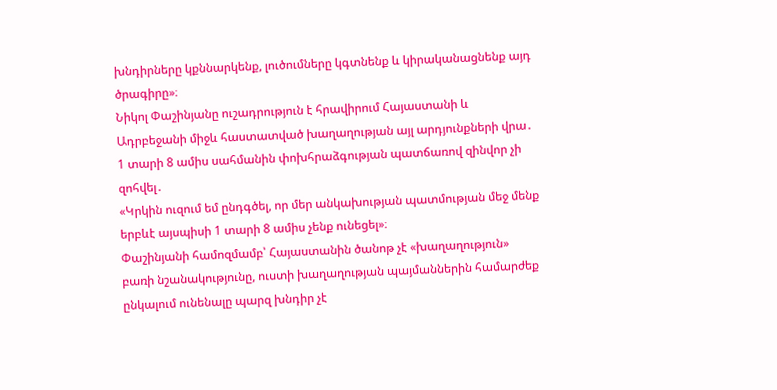խնդիրները կքննարկենք, լուծումները կգտնենք և կիրականացնենք այդ ծրագիրը»։
Նիկոլ Փաշինյանը ուշադրություն է հրավիրում Հայաստանի և Ադրբեջանի միջև հաստատված խաղաղության այլ արդյունքների վրա․ 1 տարի 8 ամիս սահմանին փոխհրաձգության պատճառով զինվոր չի զոհվել․
«Կրկին ուզում եմ ընդգծել, որ մեր անկախության պատմության մեջ մենք երբևէ այսպիսի 1 տարի 8 ամիս չենք ունեցել»։
Փաշինյանի համոզմամբ՝ Հայաստանին ծանոթ չէ «խաղաղություն» բառի նշանակությունը, ուստի խաղաղության պայմաններին համարժեք ընկալում ունենալը պարզ խնդիր չէ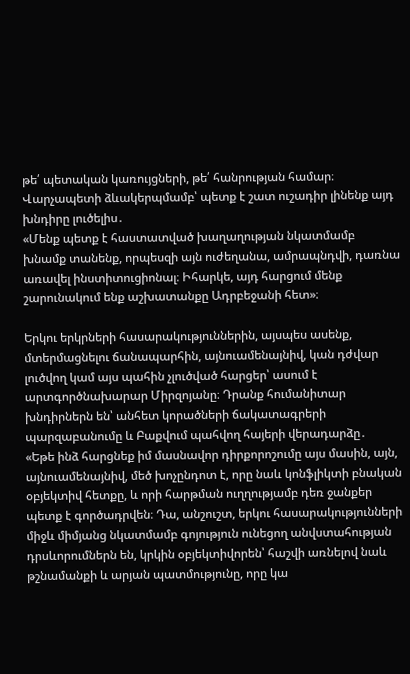թե՛ պետական կառույցների, թե՛ հանրության համար։
Վարչապետի ձևակերպմամբ՝ պետք է շատ ուշադիր լինենք այդ խնդիրը լուծելիս․
«Մենք պետք է հաստատված խաղաղության նկատմամբ խնամք տանենք, որպեսզի այն ուժեղանա, ամրապնդվի, դառնա առավել ինստիտուցիոնալ։ Իհարկե, այդ հարցում մենք շարունակում ենք աշխատանքը Ադրբեջանի հետ»։

Երկու երկրների հասարակություններին, այսպես ասենք, մտերմացնելու ճանապարհին, այնուամենայնիվ, կան դժվար լուծվող կամ այս պահին չլուծված հարցեր՝ ասում է արտգործնախարար Միրզոյանը։ Դրանք հումանիտար խնդիրներն են՝ անհետ կորածների ճակատագրերի պարզաբանումը և Բաքվում պահվող հայերի վերադարձը․
«Եթե ինձ հարցնեք իմ մասնավոր դիրքորոշումը այս մասին, այն, այնուամենայնիվ, մեծ խոչընդոտ է, որը նաև կոնֆլիկտի բնական օբյեկտիվ հետքը, և որի հարթման ուղղությամբ դեռ ջանքեր պետք է գործադրվեն։ Դա, անշուշտ, երկու հասարակությունների միջև միմյանց նկատմամբ գոյություն ունեցող անվստահության դրսևորումներն են, կրկին օբյեկտիվորեն՝ հաշվի առնելով նաև թշնամանքի և արյան պատմությունը, որը կա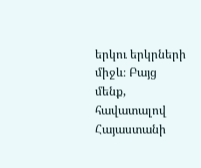երկու երկրների միջև։ Բայց մենք, հավատալով Հայաստանի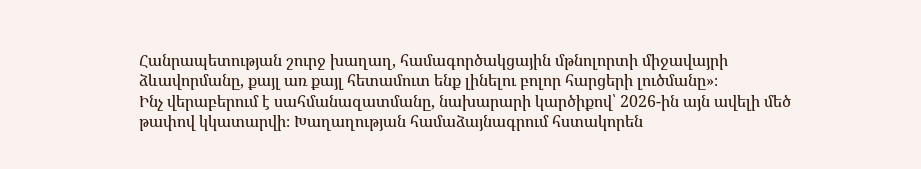Հանրապետության շուրջ խաղաղ, համագործակցային մթնոլորտի միջավայրի ձևավորմանը, քայլ առ քայլ հետամուտ ենք լինելու բոլոր հարցերի լուծմանը»։
Ինչ վերաբերում է սահմանազատմանը, նախարարի կարծիքով՝ 2026-ին այն ավելի մեծ թափով կկատարվի։ Խաղաղության համաձայնագրում հստակորեն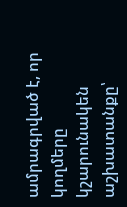ամրագրված է, որ կողմերը կշարունակեն աշխատանքը՝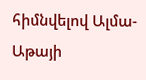հիմնվելով Ալմա-Աթայի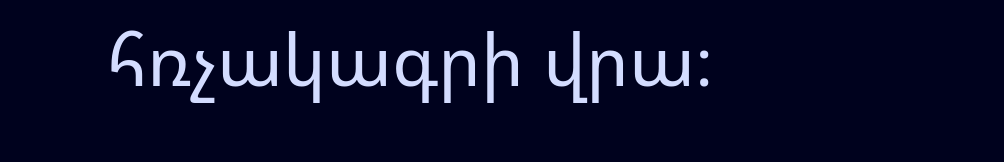հռչակագրի վրա։